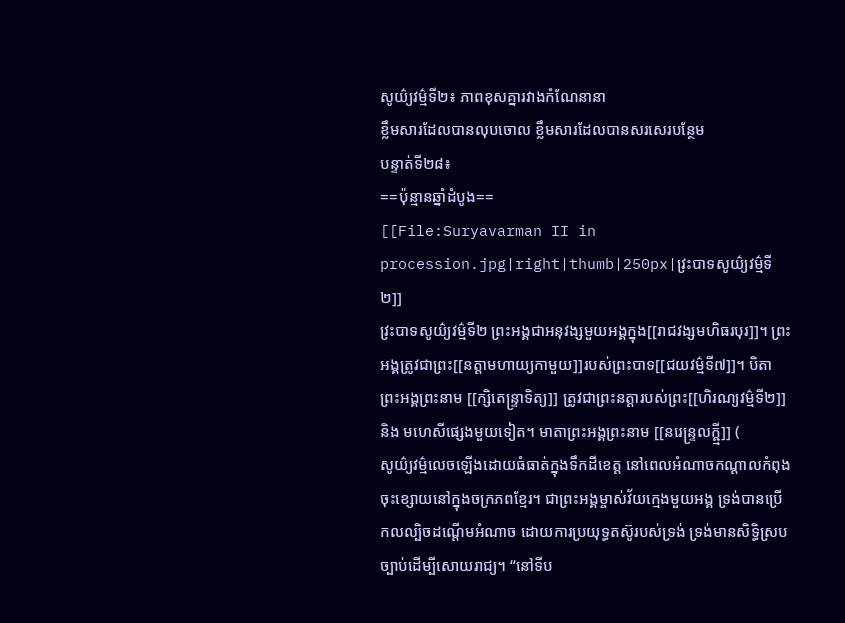សូយ៌្យវម៌្មទី២៖ ភាពខុសគ្នារវាងកំណែនានា
ខ្លឹមសារដែលបានលុបចោល ខ្លឹមសារដែលបានសរសេរបន្ថែម
បន្ទាត់ទី២៨៖
==ប៉ុន្មានឆ្នាំដំបូង==
[[File:Suryavarman II in procession.jpg|right|thumb|250px|វ្រះបាទសូយ៌្យវម៌្មទី២]]
វ្រះបាទសូយ៌្យវម៌្មទី២ ព្រះអង្គជាអនុវង្សមួយអង្គក្នុង[[រាជវង្សមហិធរបុរ]]។ ព្រះអង្គត្រូវជាព្រះ[[នត្តាមហាយ្យកាមួយ]]របស់ព្រះបាទ[[ជយវម៌្មទី៧]]។ បិតាព្រះអង្គព្រះនាម [[ក្សិតេន្ទ្រាទិត្យ]] ត្រូវជាព្រះនត្តារបស់ព្រះ[[ហិរណ្យវម៌្មទី២]] និង មហេសីផ្សេងមួយទៀត។ មាតាព្រះអង្គព្រះនាម [[នរេន្ទ្រលក្ឝ្មី]] (
សូយ៌្យវម៌្មលេចឡើងដោយធំធាត់ក្នុងទឹកដីខេត្ត នៅពេលអំណាចកណ្ដាលកំពុងចុះខ្សោយនៅក្នុងចក្រភពខ្មែរ។ ជាព្រះអង្គម្ចាស់វ័យក្មេងមួយអង្គ ទ្រង់បានប្រើកលល្បិចដណ្ដើមអំណាច ដោយការប្រយុទ្ធតស៊ូរបស់ទ្រង់ ទ្រង់មានសិទ្ធិស្របច្បាប់ដើម្បីសោយរាជ្យ។ “នៅទីប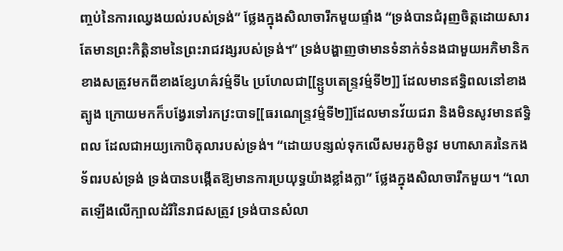ញ្ចប់នៃការឈ្វេងយល់របស់ទ្រង់” ថ្លែងក្នុងសិលាចារឹកមួយផ្ទាំង “ទ្រង់បានជំរុញចិត្តដោយសារតែមានព្រះកិត្តិនាមនៃព្រះរាជវង្សរបស់ទ្រង់។” ទ្រង់បង្ហាញថាមានទំនាក់ទំនងជាមួយអភិមានិកខាងសត្រូវមកពីខាងខ្សែហឝ៌វម៌្មទី៤ ប្រហែលជា[[ន្ឫបតេន្ទ្រវម៌្មទី២]] ដែលមានឥទ្ធិពលនៅខាងត្បូង ក្រោយមកក៏បង្វែរទៅរកវ្រះបាទ[[ធរណេន្ទ្រវម៌្មទី២]]ដែលមានវ័យជរា និងមិនសូវមានឥទ្ធិពល ដែលជាអយ្យកោបិតុលារបស់ទ្រង់។ “ដោយបន្សល់ទុកលើសមរភូមិនូវ មហាសាគរនៃកងទ័ពរបស់ទ្រង់ ទ្រង់បានបង្កើតឱ្យមានការប្រយុទ្ធយ៉ាងខ្លាំងក្លា” ថ្លែងក្នុងសិលាចារឹកមួយ។ “លោតឡើងលើក្បាលដំរីនៃរាជសត្រូវ ទ្រង់បានសំលា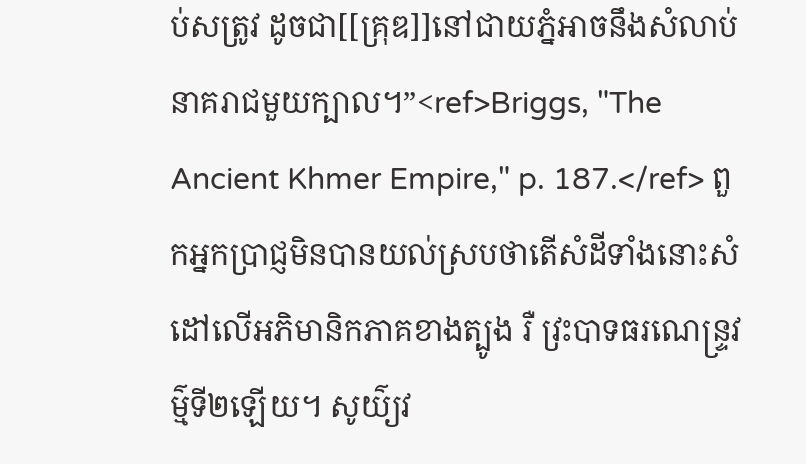ប់សត្រូវ ដូចជា[[គ្រុឌ]]នៅជាយភ្នំអាចនឹងសំលាប់នាគរាជមួយក្បាល។”<ref>Briggs, "The Ancient Khmer Empire," p. 187.</ref> ពួកអ្នកប្រាជ្ញមិនបានយល់ស្របថាតើសំដីទាំងនោះសំដៅលើអភិមានិកភាគខាងត្បូង រឺ វ្រះបាទធរណេន្ទ្រវម៌្មទី២ឡើយ។ សូយ៌្យវ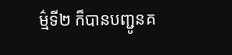ម៌្មទី២ ក៏បានបញ្ជូនគ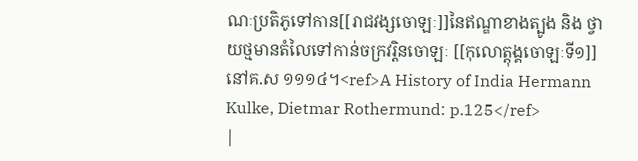ណៈប្រតិភូទៅកាន[[រាជវង្សចោឡៈ]]នៃឥណ្ឌាខាងត្បូង និង ថ្វាយថ្មមានតំលៃទៅកាន់ចក្រវរ្តិនចោឡៈ [[កុលោត្តុង្គចោឡៈទី១]] នៅគ.ស ១១១៤។<ref>A History of India Hermann Kulke, Dietmar Rothermund: p.125</ref>
|